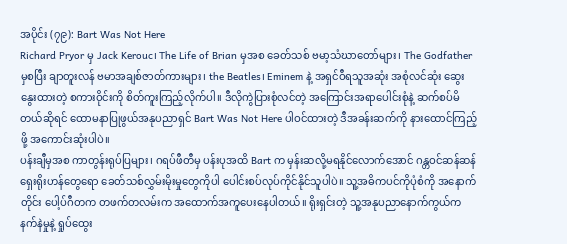အပိုင်း (၇၉): Bart Was Not Here
Richard Pryor မှ Jack Kerouc၊ The Life of Brian မှအစ ခေတ်သစ် ဗမာ့သံဃာတော်များ၊ The Godfather မှစပြီး ချာတူးလန် ဗမာအချစ်ဇာတ်ကားများ၊ the Beatles၊ Eminem နဲ့ အရှင်ဝီရသူအဆုံး အစုံလင်ဆုံး ဆွေးနွေးထားတဲ့ စကားဝိုင်းကို စိတ်ကူးကြည့်လိုက်ပါ။ ဒီလိုကွဲပြားစုံလင်တဲ့ အကြောင်းအရာပေါင်းစုံနဲ့ ဆက်စပ်မိတယ်ဆိုရင် ထောမနာပြုဖွယ်အနုပညာရှင် Bart Was Not Here ပါဝင်ထားတဲ့ ဒီအခန်းဆက်ကို နားထောင်ကြည့်ဖို့ အကောင်းဆုံးပါပဲ။
ပန်းချီမှအစ ကာတွန်းရုပ်ပြများ၊ ဂရပ်ဖီတီမှ ပန်းပုအထိ Bart က မှန်းဆလို့မရနိုင်လောက်အောင် ဂန္တဝင်ဆန်ဆန် ရှေးရိုးဟန်တွေရော ခေတ်သစ်လွှမ်းမိုးမှုတွေကိုပါ ပေါင်းစပ်လုပ်ကိုင်နိုင်သူပါပဲ။ သူ့အဓိကပင်ကိုပုံစံကို အနောက်တိုင်း ပေါ့ပ်ဂီတက တဖက်တလမ်းက အထောက်အကူပေးနေပါတယ်။ ရိုးရှင်းတဲ့ သူ့အနုပညာနောက်ကွယ်က နက်နဲမှုနဲ့ ရှုပ်ထွေး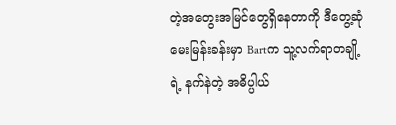တဲ့အတွေးအမြင်တွေရှိနေတာကို ဒီတွေ့ဆုံမေးမြန်းခန်းမှာ Bartက သူ့လက်ရာတချို့ရဲ့ နက်နဲတဲ့ အဓိပ္ပါယ်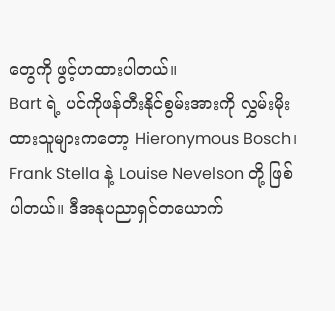တွေကို ဖွင့်ဟထားပါတယ်။
Bart ရဲ့ ပင်ကိုဖန်တီးနိုင်စွမ်းအားကို လွှမ်းမိုးထားသူများကတော့ Hieronymous Bosch၊ Frank Stella နဲ့ Louise Nevelson တို့ ဖြစ်ပါတယ်။ ဒီအနုပညာရှင်တယောက်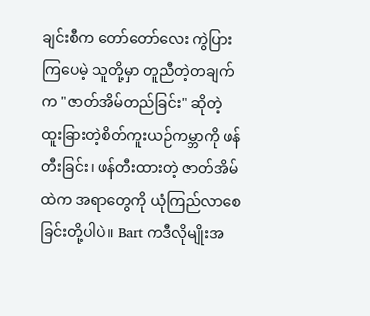ချင်းစီက တော်တော်လေး ကွဲပြားကြပေမဲ့ သူတို့မှာ တူညီတဲ့တချက်က "ဇာတ်အိမ်တည်ခြင်း" ဆိုတဲ့ ထူးခြားတဲ့စိတ်ကူးယဉ်ကမ္ဘာကို ဖန်တီးခြင်း၊ ဖန်တီးထားတဲ့ ဇာတ်အိမ်ထဲက အရာတွေကို ယုံကြည်လာစေခြင်းတို့ပါပဲ။ Bart ကဒီလိုမျိုးအ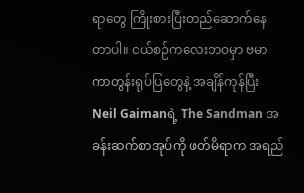ရာတွေ ကြိုးစားပြီးတည်ဆောက်နေတာပါ။ ငယ်စဉ်ကလေးဘဝမှာ ဗမာကာတွန်းရုပ်ပြတွေနဲ့ အချိန်ကုန်ပြီး Neil Gaimanရဲ့ The Sandman အခန်းဆက်စာအုပ်ကို ဖတ်မိရာက အရည်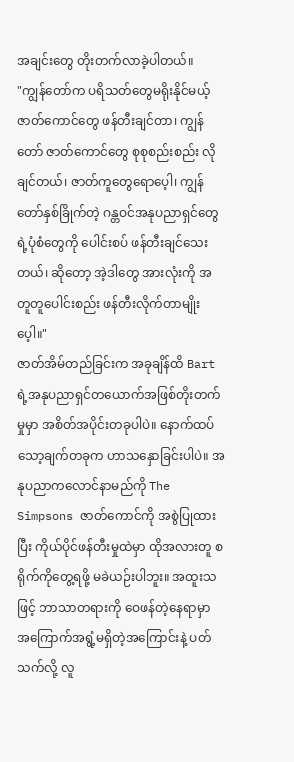အချင်းတွေ တိုးတက်လာခဲ့ပါတယ်။
"ကျွန်တော်က ပရိသတ်တွေမရိုးနိုင်မယ့် ဇာတ်ကောင်တွေ ဖန်တီးချင်တာ၊ ကျွန်တော် ဇာတ်ကောင်တွေ စုစုစည်းစည်း လိုချင်တယ်၊ ဇာတ်ကူတွေရောပေ့ါ၊ ကျွန်တော်နှစ်ခြိုက်တဲ့ ဂန္တဝင်အနုပညာရှင်တွေရဲ့ပုံစံတွေကို ပေါင်းစပ် ဖန်တီးချင်သေးတယ်၊ ဆိုတော့ အဲ့ဒါတွေ အားလုံးကို အတူတူပေါင်းစည်း ဖန်တီးလိုက်တာမျိုးပေ့ါ။"
ဇာတ်အိမ်တည်ခြင်းက အခုချိန်ထိ Bart ရဲ့အနုပညာရှင်တယောက်အဖြစ်တိုးတက်မှုမှာ အစိတ်အပိုင်းတခုပါပဲ။ နောက်ထပ်သော့ချက်တခုက ဟာသနှောခြင်းပါပဲ။ အနုပညာကလောင်နာမည်ကို The Simpsons ဇာတ်ကောင်ကို အစွဲပြုထားပြီး ကိုယ်ပိုင်ဖန်တီးမှုထဲမှာ ထိုအလားတူ စရိုက်ကိုတွေ့ရဖို့ မခဲယဉ်းပါဘူး။ အထူးသဖြင့် ဘာသာတရားကို ဝေဖန်တဲ့နေရာမှာ အကြောက်အရွံ့မရှိတဲ့အကြောင်းနဲ့ ပတ်သက်လို့ လူ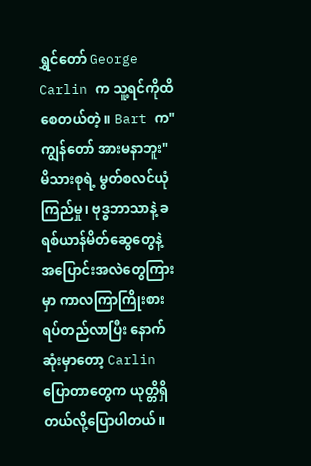ရွှင်တော် George Carlin က သူ့ရင်ကိုထိစေတယ်တဲ့။ Bart က"ကျွန်တော် အားမနာဘူး" မိသားစုရဲ့ မွတ်စလင်ယုံကြည်မှု၊ ဗုဒ္ဓဘာသာနဲ့ ခရစ်ယာန်မိတ်ဆွေတွေနဲ့ အပြောင်းအလဲတွေကြားမှာ ကာလကြာကြိုးစားရပ်တည်လာပြီး နောက်ဆုံးမှာတော့ Carlin ပြောတာတွေက ယုတ္တိရှိတယ်လို့ပြောပါတယ်။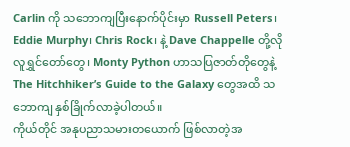Carlin ကို သဘောကျပြီးနောက်ပိုင်းမှာ Russell Peters၊ Eddie Murphy၊ Chris Rock၊ နဲ့ Dave Chappelle တို့လို လူရွှင်တော်တွေ၊ Monty Python ဟာသပြဇာတ်တိုတွေနဲ့ The Hitchhiker’s Guide to the Galaxy တွေအထိ သဘောကျ နှစ်ခြိုက်လာခဲ့ပါတယ်။
ကိုယ်တိုင် အနုပညာသမားတယောက် ဖြစ်လာတဲ့အ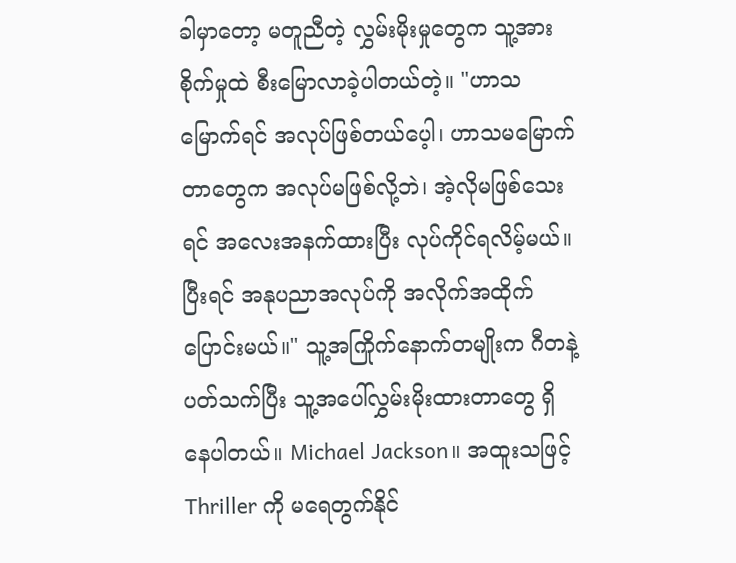ခါမှာတော့ မတူညီတဲ့ လွှမ်းမိုးမှုတွေက သူ့အားစိုက်မှုထဲ စီးမြောလာခဲ့ပါတယ်တဲ့။ "ဟာသမြောက်ရင် အလုပ်ဖြစ်တယ်ပေ့ါ၊ ဟာသမမြောက်တာတွေက အလုပ်မဖြစ်လို့ဘဲ၊ အဲ့လိုမဖြစ်သေးရင် အလေးအနက်ထားပြီး လုပ်ကိုင်ရလိမ့်မယ်။ ပြီးရင် အနုပညာအလုပ်ကို အလိုက်အထိုက်ပြောင်းမယ်။" သူ့အကြိုက်နောက်တမျိုးက ဂီတနဲ့ပတ်သက်ပြီး သူ့အပေါ်လွှမ်းမိုးထားတာတွေ ရှိနေပါတယ်။ Michael Jackson။ အထူးသဖြင့် Thriller ကို မရေတွက်နိုင်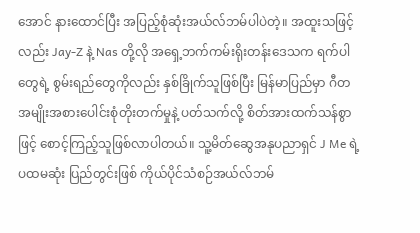အောင် နားထောင်ပြီး အပြည့်စုံဆုံးအယ်လ်ဘမ်ပါပဲတဲ့။ အထူးသဖြင့်လည်း Jay-Z နဲ့ Nas တို့လို အရှေ့ဘက်ကမ်းရိုးတန်းဒေသက ရက်ပါတွေရဲ့ စွမ်းရည်တွေကိုလည်း နှစ်ခြိုက်သူဖြစ်ပြီး မြန်မာပြည်မှာ ဂီတအမျိုးအစားပေါင်းစုံတိုးတက်မှုနဲ့ ပတ်သက်လို့ စိတ်အားထက်သန်စွာဖြင့် စောင့်ကြည့်သူဖြစ်လာပါတယ်။ သူ့မိတ်ဆွေအနုပညာရှင် J Me ရဲ့ ပထမဆုံး ပြည်တွင်းဖြစ် ကိုယ်ပိုင်သံစဉ်အယ်လ်ဘမ်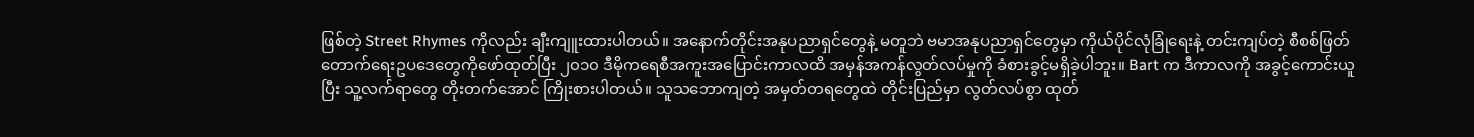ဖြစ်တဲ့ Street Rhymes ကိုလည်း ချီးကျူးထားပါတယ်။ အနောက်တိုင်းအနုပညာရှင်တွေနဲ့ မတူဘဲ ဗမာအနုပညာရှင်တွေမှာ ကိုယ်ပိုင်လုံခြုံရေးနဲ့ တင်းကျပ်တဲ့ စီစစ်ဖြတ်တောက်ရေးဥပဒေတွေကိုဖော်ထုတ်ပြီး ၂၀၁၀ ဒီမိုကရေစီအကူးအပြောင်းကာလထိ အမှန်အကန်လွတ်လပ်မှုကို ခံစားခွင့်မရှိခဲ့ပါဘူး။ Bart က ဒီကာလကို အခွင့်ကောင်းယူပြီး သူ့လက်ရာတွေ တိုးတက်အောင် ကြိုးစားပါတယ်။ သူသဘောကျတဲ့ အမှတ်တရတွေထဲ တိုင်းပြည်မှာ လွတ်လပ်စွာ ထုတ်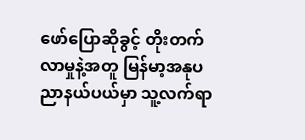ဖော်ပြောဆိုခွင့် တိုးတက်လာမှုနဲ့အတူ မြန်မာ့အနုပညာနယ်ပယ်မှာ သူ့လက်ရာ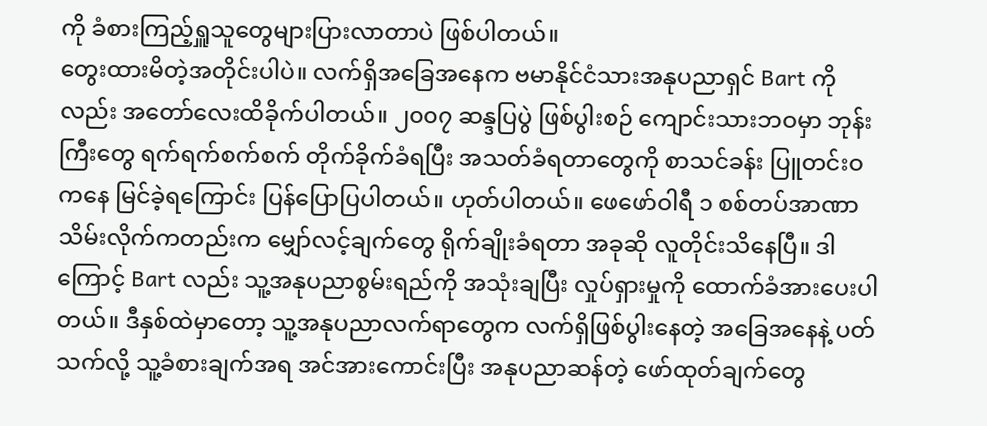ကို ခံစားကြည့်ရှူသူတွေများပြားလာတာပဲ ဖြစ်ပါတယ်။
တွေးထားမိတဲ့အတိုင်းပါပဲ။ လက်ရှိအခြေအနေက ဗမာနိုင်ငံသားအနုပညာရှင် Bart ကိုလည်း အတော်လေးထိခိုက်ပါတယ်။ ၂၀၀၇ ဆန္ဒပြပွဲ ဖြစ်ပွါးစဉ် ကျောင်းသားဘဝမှာ ဘုန်းကြီးတွေ ရက်ရက်စက်စက် တိုက်ခိုက်ခံရပြီး အသတ်ခံရတာတွေကို စာသင်ခန်း ပြူတင်းဝကနေ မြင်ခဲ့ရကြောင်း ပြန်ပြောပြပါတယ်။ ဟုတ်ပါတယ်။ ဖေဖော်ဝါရီ ၁ စစ်တပ်အာဏာသိမ်းလိုက်ကတည်းက မျှော်လင့်ချက်တွေ ရိုက်ချိုးခံရတာ အခုဆို လူတိုင်းသိနေပြီ။ ဒါကြောင့် Bart လည်း သူ့အနုပညာစွမ်းရည်ကို အသုံးချပြီး လှုပ်ရှားမှုကို ထောက်ခံအားပေးပါတယ်။ ဒီနှစ်ထဲမှာတော့ သူ့အနုပညာလက်ရာတွေက လက်ရှိဖြစ်ပွါးနေတဲ့ အခြေအနေနဲ့ ပတ်သက်လို့ သူ့ခံစားချက်အရ အင်အားကောင်းပြီး အနုပညာဆန်တဲ့ ဖော်ထုတ်ချက်တွေ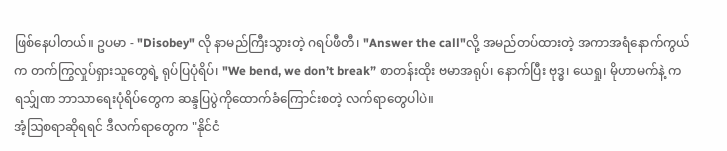ဖြစ်နေပါတယ်။ ဥပမာ - "Disobey" လို နာမည်ကြီးသွားတဲ့ ဂရပ်ဖီတီ၊ "Answer the call"လို့ အမည်တပ်ထားတဲ့ အကာအရံနောက်ကွယ်က တက်ကြွလှုပ်ရှားသူတွေရဲ့ ရုပ်ပြပုံရိပ်၊ "We bend, we don’t break” စာတန်းထိုး ဗမာအရုပ်၊ နောက်ပြီး ဗုဒ္ဓ၊ ယေရှု၊ မိုဟာမက်နဲ့ ကရသ်ျှဏ ဘာသာရေးပုံရိပ်တွေက ဆန္ဒပြပွဲကိုထောက်ခံကြောင်းစတဲ့ လက်ရာတွေပါပဲ။
အံ့ဩစရာဆိုရရင် ဒီလက်ရာတွေက "နိုင်ငံ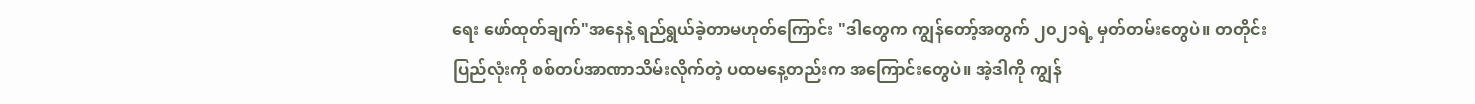ရေး ဖော်ထုတ်ချက်"အနေနဲ့ ရည်ရွယ်ခဲ့တာမဟုတ်ကြောင်း "ဒါတွေက ကျွန်တော့်အတွက် ၂၀၂၁ရဲ့ မှတ်တမ်းတွေပဲ။ တတိုင်းပြည်လုံးကို စစ်တပ်အာဏာသိမ်းလိုက်တဲ့ ပထမနေ့တည်းက အကြောင်းတွေပဲ။ အဲ့ဒါကို ကျွန်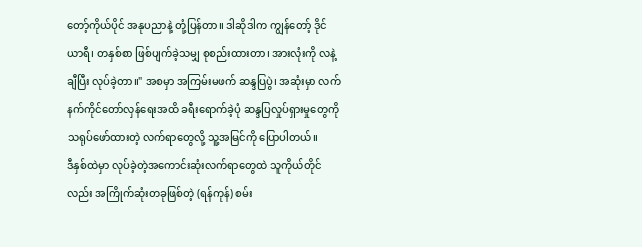တော့်ကိုယ်ပိုင် အနုပညာနဲ့ တုံ့ပြန်တာ။ ဒါဆိုဒါက ကျွန်တော့် ဒိုင်ယာရီ၊ တနှစ်စာ ဖြစ်ပျက်ခဲ့သမျှ စုစည်းထားတာ၊ အားလုံးကို လနဲ့ချီပြီး လုပ်ခဲ့တာ။" အစမှာ အကြမ်းမဖက် ဆန္ဒပြပွဲ၊ အဆုံးမှာ လက်နက်ကိုင်တော်လှန်ရေးအထိ ခရီးရောက်ခဲ့ပုံ ဆန္ဒပြလှုပ်ရှားမှုတွေကို သရုပ်ဖော်ထားတဲ့ လက်ရာတွေလို့ သူ့အမြင်ကို ပြောပါတယ်။
ဒီနှစ်ထဲမှာ လုပ်ခဲ့တဲ့အကောင်းဆုံးလက်ရာတွေထဲ သူကိုယ်တိုင်လည်း အကြိုက်ဆုံးတခုဖြစ်တဲ့ (ရန်ကုန်) စမ်း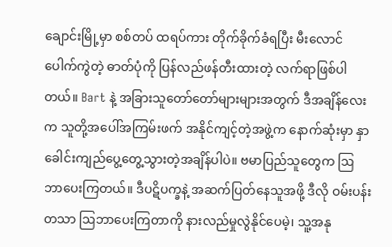ချောင်းမြို့မှာ စစ်တပ် ထရပ်ကား တိုက်ခိုက်ခံရပြီး မီးလောင်ပေါက်ကွဲတဲ့ ဓာတ်ပုံကို ပြန်လည်ဖန်တီးထားတဲ့ လက်ရာဖြစ်ပါတယ်။ Bart နဲ့ အခြားသူတော်တော်များများအတွက် ဒီအချိန်လေးက သူတို့အပေါ်အကြမ်းဖက် အနိုင်ကျင့်တဲ့အဖွဲ့က နောက်ဆုံးမှာ နှာခေါင်းကျည်ပွေ့တွေ့သွားတဲ့အချိန်ပါပဲ။ ဗမာပြည်သူတွေက ဩဘာပေးကြတယ်။ ဒီပဋိပက္ခနဲ့ အဆက်ပြတ်နေသူအဖို့ ဒီလို ဝမ်းပန်းတသာ ဩဘာပေးကြတာကို နားလည်မှုလွဲနိုင်ပေမဲ့၊ သူ့အနု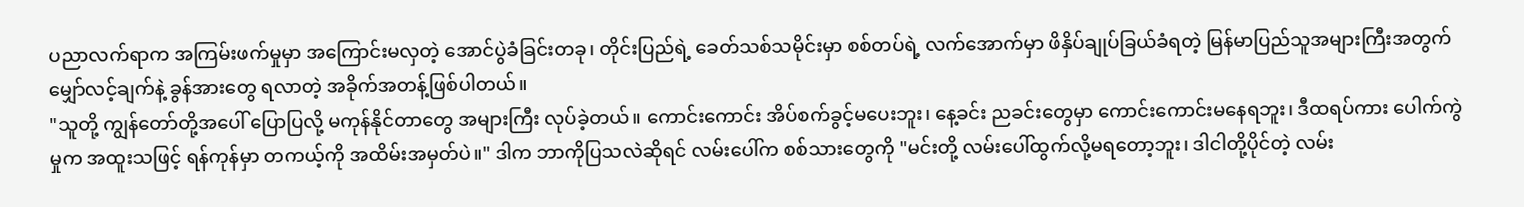ပညာလက်ရာက အကြမ်းဖက်မှုမှာ အကြောင်းမလှတဲ့ အောင်ပွဲခံခြင်းတခု၊ တိုင်းပြည်ရဲ့ ခေတ်သစ်သမိုင်းမှာ စစ်တပ်ရဲ့ လက်အောက်မှာ ဖိနှိပ်ချုပ်ခြယ်ခံရတဲ့ မြန်မာပြည်သူအများကြီးအတွက် မျှော်လင့်ချက်နဲ့ ခွန်အားတွေ ရလာတဲ့ အခိုက်အတန့်ဖြစ်ပါတယ်။
"သူတို့ ကျွန်တော်တို့အပေါ် ပြောပြလို့ မကုန်နိုင်တာတွေ အများကြီး လုပ်ခဲ့တယ်။ ကောင်းကောင်း အိပ်စက်ခွင့်မပေးဘူး၊ နေ့ခင်း ညခင်းတွေမှာ ကောင်းကောင်းမနေရဘူး၊ ဒီထရပ်ကား ပေါက်ကွဲမှုက အထူးသဖြင့် ရန်ကုန်မှာ တကယ့်ကို အထိမ်းအမှတ်ပဲ။" ဒါက ဘာကိုပြသလဲဆိုရင် လမ်းပေါ်က စစ်သားတွေကို "မင်းတို့ လမ်းပေါ်ထွက်လို့မရတော့ဘူး၊ ဒါငါတို့ပိုင်တဲ့ လမ်း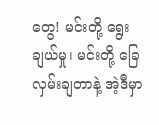တွေ! မင်းတို့ ရွေးချယ်မှု၊ မင်းတို့ ခြေလှမ်းချတာနဲ့ အဲ့ဒီမှာ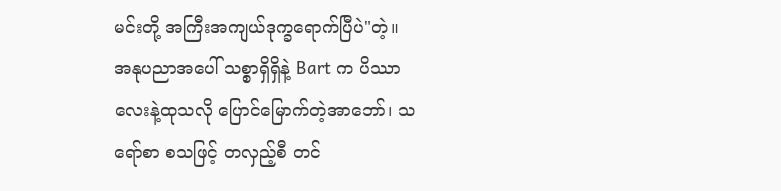မင်းတို့ အကြီးအကျယ်ဒုက္ခရောက်ပြီပဲ"တဲ့။
အနုပညာအပေါ် သစ္စာရှိရှိနဲ့ Bart က ပိဿာလေးနဲ့ထုသလို ပြောင်မြောက်တဲ့အာဘော်၊ သရော်စာ စသဖြင့် တလှည့်စီ တင်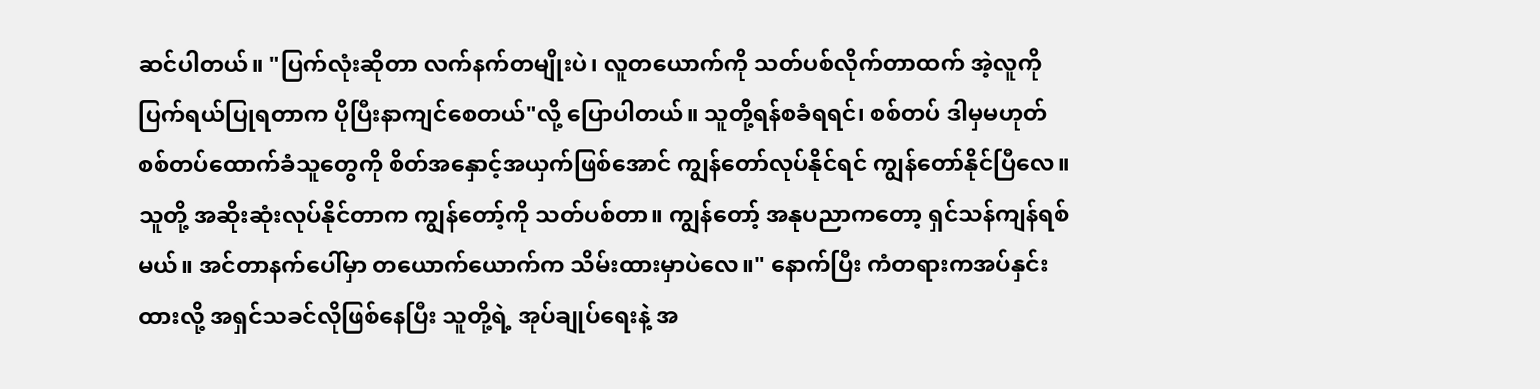ဆင်ပါတယ်။ "ပြက်လုံးဆိုတာ လက်နက်တမျိုးပဲ၊ လူတယောက်ကို သတ်ပစ်လိုက်တာထက် အဲ့လူကို ပြက်ရယ်ပြုရတာက ပိုပြီးနာကျင်စေတယ်"လို့ ပြောပါတယ်။ သူတို့ရန်စခံရရင်၊ စစ်တပ် ဒါမှမဟုတ် စစ်တပ်ထောက်ခံသူတွေကို စိတ်အနှောင့်အယှက်ဖြစ်အောင် ကျွန်တော်လုပ်နိုင်ရင် ကျွန်တော်နိုင်ပြီလေ။ သူတို့ အဆိုးဆုံးလုပ်နိုင်တာက ကျွန်တော့်ကို သတ်ပစ်တာ။ ကျွန်တော့် အနုပညာကတော့ ရှင်သန်ကျန်ရစ်မယ်။ အင်တာနက်ပေါ်မှာ တယောက်ယောက်က သိမ်းထားမှာပဲလေ။" နောက်ပြီး ကံတရားကအပ်နှင်းထားလို့ အရှင်သခင်လိုဖြစ်နေပြီး သူတို့ရဲ့ အုပ်ချုပ်ရေးနဲ့ အ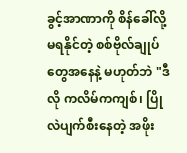ခွင့်အာဏာကို စိန်ခေါ်လို့မရနိုင်တဲ့ စစ်ဗိုလ်ချုပ်တွေအနေနဲ့ မဟုတ်ဘဲ "ဒီလို ကလိမ်ကကျစ်၊ ပြိုလဲပျက်စီးနေတဲ့ အဖိုး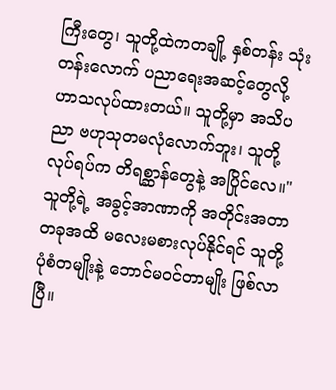ကြီးတွေ၊ သူတို့ထဲကတချို့ နှစ်တန်း သုံးတန်းလောက် ပညာရေးအဆင့်တွေလို့ ဟာသလုပ်ထားတယ်။ သူတို့မှာ အသိပညာ ဗဟုသုတမလုံလောက်ဘူး၊ သူတို့လုပ်ရပ်က တိရစ္ဆာန်တွေနဲ့ အပြိုင်လေ။" သူတို့ရဲ့ အခွင့်အာဏာကို အတိုင်းအတာတခုအထိ မလေးမစားလုပ်နိုင်ရင် သူတို့ပုံစံတမျိုးနဲ့ ဘောင်မဝင်တာမျိုး ဖြစ်လာပြီ။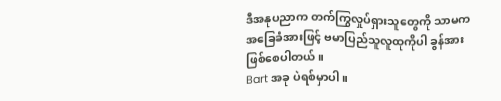ဒီအနုပညာက တက်ကြွလှုပ်ရှားသူတွေကို သာမက အခြေခံအားဖြင့် ဗမာပြည်သူလူထုကိုပါ ခွန်အားဖြစ်စေပါတယ်။
Bart အခု ပဲရစ်မှာပါ။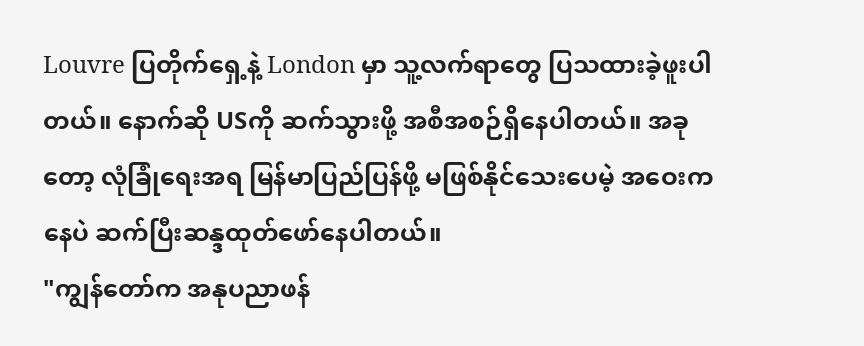Louvre ပြတိုက်ရှေ့နဲ့ London မှာ သူ့လက်ရာတွေ ပြသထားခဲ့ဖူးပါတယ်။ နောက်ဆို USကို ဆက်သွားဖို့ အစီအစဉ်ရှိနေပါတယ်။ အခုတော့ လုံခြုံရေးအရ မြန်မာပြည်ပြန်ဖို့ မဖြစ်နိုင်သေးပေမဲ့ အဝေးကနေပဲ ဆက်ပြီးဆန္ဒထုတ်ဖော်နေပါတယ်။
"ကျွန်တော်က အနုပညာဖန်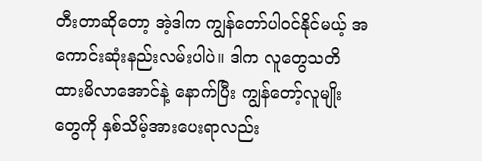တီးတာဆိုတော့ အဲ့ဒါက ကျွန်တော်ပါဝင်နိုင်မယ့် အကောင်းဆုံးနည်းလမ်းပါပဲ။ ဒါက လူတွေသတိထားမိလာအောင်နဲ့ နောက်ပြီး ကျွန်တော့်လူမျိုးတွေကို နှစ်သိမ့်အားပေးရာလည်း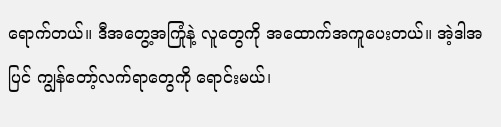ရောက်တယ်။ ဒီအတွေ့အကြုံနဲ့ လူတွေကို အထောက်အကူပေးတယ်။ အဲ့ဒါအပြင် ကျွန်တော့်လက်ရာတွေကို ရောင်းမယ်၊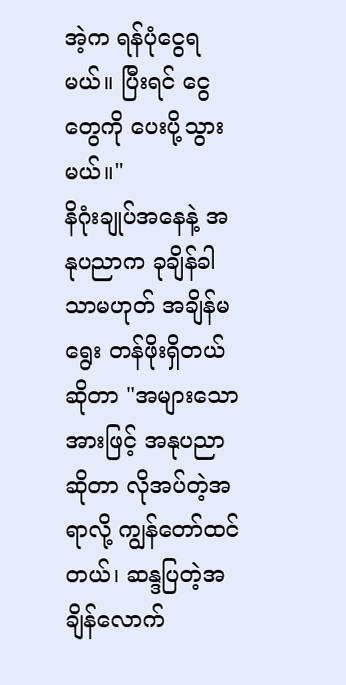အဲ့က ရန်ပုံငွေရမယ်။ ပြီးရင် ငွေတွေကို ပေးပို့သွားမယ်။"
နိဂုံးချုပ်အနေနဲ့ အနုပညာက ခုချိန်ခါသာမဟုတ် အချိန်မရွေး တန်ဖိုးရှိတယ်ဆိုတာ "အများသောအားဖြင့် အနုပညာဆိုတာ လိုအပ်တဲ့အရာလို့ ကျွန်တော်ထင်တယ်၊ ဆန္ဒပြတဲ့အချိန်လောက်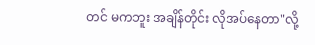တင် မကဘူး အချိန်တိုင်း လိုအပ်နေတာ"လို့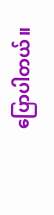ပြောပါတယ်။